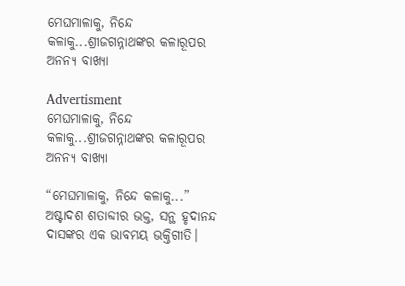ମେଘମାଳାକୁ, ନିନ୍ଦେ କଳାକୁ...ଶ୍ରୀଜଗନ୍ନାଥଙ୍କର କଳାରୂପର ଅନନ୍ୟ ବାଖ୍ୟା

Advertisment
ମେଘମାଳାକୁ, ନିନ୍ଦେ କଳାକୁ...ଶ୍ରୀଜଗନ୍ନାଥଙ୍କର କଳାରୂପର ଅନନ୍ୟ ବାଖ୍ୟା

“ମେଘମାଳାକୁ, ନିନ୍ଦେ କଳାକୁ...” ଅଷ୍ଟାଦଶ ଶତାବ୍ଦୀର ଭକ୍ତ, ସନ୍ଥ ହୃଦାନନ୍ଦ ଦାସଙ୍କର ଏକ ଭାବମୟ ଭକ୍ତିଗୀତି।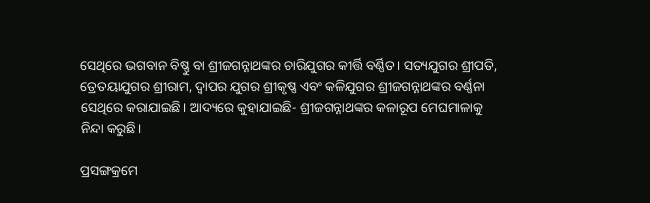ସେଥିରେ ଭଗବାନ ବିଷ୍ଣୁ ବା ଶ୍ରୀଜଗନ୍ନାଥଙ୍କର ଚାରିଯୁଗର କୀର୍ତ୍ତି ବର୍ଣ୍ଣିତ। ସତ୍ୟଯୁଗର ଶ୍ରୀପତି, ତ୍ରେତୟାଯୁଗର ଶ୍ରୀରାମ, ଦ୍ୱାପର ଯୁଗର ଶ୍ରୀକୃଷ୍ଣ ଏବଂ କଳିଯୁଗର ଶ୍ରୀଜଗନ୍ନାଥଙ୍କର ବର୍ଣ୍ଣନା ସେଥିରେ କରାଯାଇଛି। ଆଦ୍ୟରେ କୁହାଯାଇଛି- ଶ୍ରୀଜଗନ୍ନାଥଙ୍କର କଳାରୂପ ମେଘମାଳାକୁ ନିନ୍ଦା କରୁଛି।

ପ୍ରସଙ୍ଗକ୍ରମେ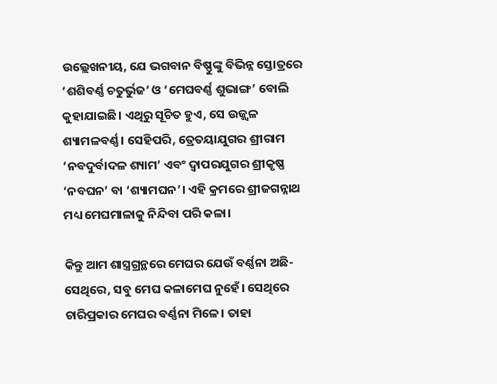ଉଲ୍ଲେଖନୀୟ, ଯେ ଭଗବାନ ବିଷ୍ଣୁଙ୍କୁ ବିଭିନ୍ନ ସ୍ତୋତ୍ରରେ ‘ଶଶିବର୍ଣ୍ଣ ଚତୁର୍ଭୁଜ’ ଓ ‘ମେଘବର୍ଣ୍ଣ ଶୁଭାଙ୍ଗ’ ବୋଲି କୁହାଯାଇଛି। ଏଥିରୁ ସୂଚିତ ହୁଏ, ସେ ଉଜ୍ଜ୍ୱଳ ଶ୍ୟାମଳବର୍ଣ୍ଣ। ସେହିପରି, ତ୍ରେତୟାଯୁଗର ଶ୍ରୀରାମ ‘ନବଦୁର୍ବାଦଳ ଶ୍ୟାମ’ ଏବଂ ଦ୍ୱାପରଯୁଗର ଶ୍ରୀକୃଷ୍ଣ ‘ନବଘନ’ ବା ‘ଶ୍ୟାମଘନ’। ଏହି କ୍ରମରେ ଶ୍ରୀଜଗନ୍ନାଥ ମଧ୍ୟ ମେଘମାଳାକୁ ନିନ୍ଦିବା ପରି କଳା।

କିନ୍ତୁ ଆମ ଶାସ୍ତ୍ରଗ୍ରନ୍ଥରେ ମେଘର ଯେଉଁ ବର୍ଣ୍ଣନା ଅଛି- ସେଥିରେ, ସବୁ ମେଘ କଳାମେଘ ନୁହେଁ। ସେଥିରେ ଚାରିପ୍ରକାର ମେଘର ବର୍ଣ୍ଣନା ମିଳେ। ତାହା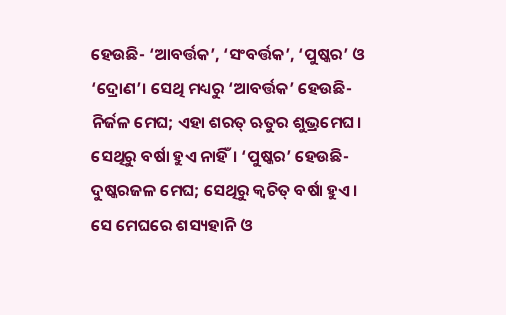ହେଉଛି- ‘ଆବର୍ତ୍ତକ’, ‘ସଂବର୍ତ୍ତକ’, ‘ପୁଷ୍କର’ ଓ ‘ଦ୍ରୋଣ’। ସେଥି ମଧ୍ୟରୁ ‘ଆବର୍ତ୍ତକ’ ହେଉଛି- ନିର୍ଜଳ ମେଘ; ଏହା ଶରତ୍ ଋତୁର ଶୁଭ୍ରମେଘ। ସେଥିରୁ ବର୍ଷା ହୁଏ ନାହିଁ। ‘ପୁଷ୍କର’ ହେଉଛି- ଦୁଷ୍କରଜଳ ମେଘ; ସେଥିରୁ କ୍ୱଚିତ୍ ବର୍ଷା ହୁଏ। ସେ ମେଘରେ ଶସ୍ୟହାନି ଓ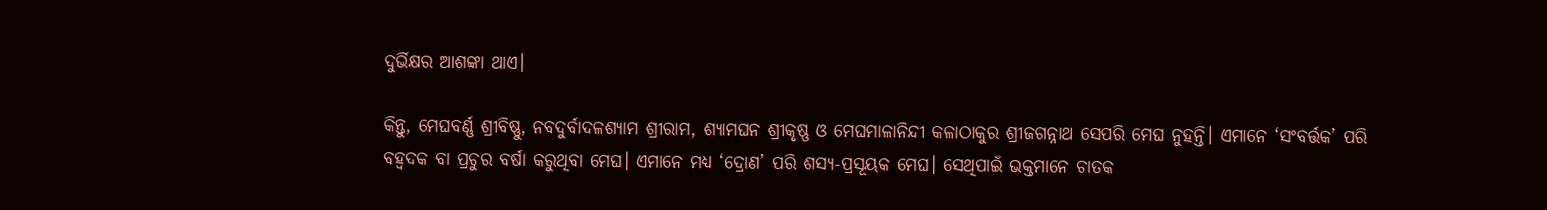ଦୁର୍ଭିକ୍ଷର ଆଶଙ୍କା ଥାଏ।

କିନ୍ତୁ, ମେଘବର୍ଣ୍ଣ ଶ୍ରୀବିଷ୍ଣୁ, ନବଦୁର୍ବାଦଳଶ୍ୟାମ ଶ୍ରୀରାମ, ଶ୍ୟାମଘନ ଶ୍ରୀକୃଷ୍ଣ ଓ ମେଘମାଳାନିନ୍ଦୀ କଳାଠାକୁର ଶ୍ରୀଜଗନ୍ନାଥ ସେପରି ମେଘ ନୁହନ୍ତି। ଏମାନେ ‘ସଂବର୍ତ୍ତକ’ ପରି ବହ୍ୱଦକ ବା ପ୍ରଚୁର ବର୍ଷା କରୁଥିବା ମେଘ। ଏମାନେ ମଧ୍ୟ ‘ଦ୍ରୋଣ’ ପରି ଶସ୍ୟ-ପ୍ରସୂୟକ ମେଘ। ସେଥିପାଇଁ ଭକ୍ତମାନେ ଚାତକ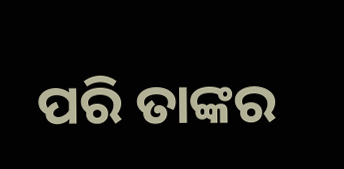ପରି ତାଙ୍କର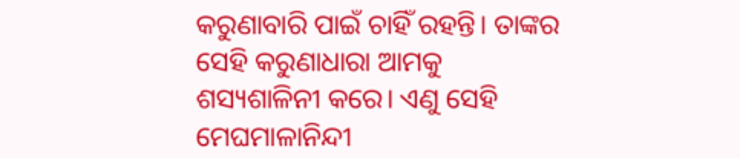କରୁଣାବାରି ପାଇଁ ଚାହିଁ ରହନ୍ତି। ତାଙ୍କର ସେହି କରୁଣାଧାରା ଆମକୁ ଶସ୍ୟଶାଳିନୀ କରେ। ଏଣୁ ସେହି ମେଘମାଳାନିନ୍ଦୀ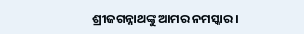ଶ୍ରୀଜଗନ୍ନାଥଙ୍କୁ ଆମର ନମସ୍କାର।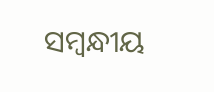ସମ୍ବନ୍ଧୀୟ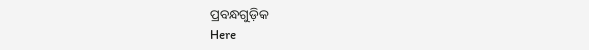ପ୍ରବନ୍ଧଗୁଡ଼ିକ
Here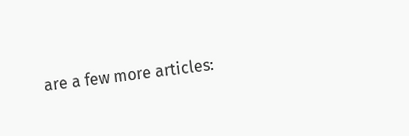are a few more articles: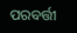ପରବର୍ତ୍ତୀ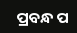ପ୍ରବନ୍ଧ ପ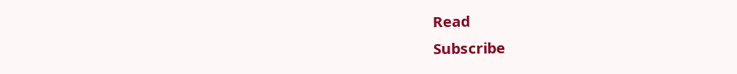Read
Subscribe